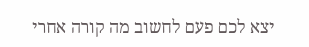יצא לכם פעם לחשוב מה קורה אחרי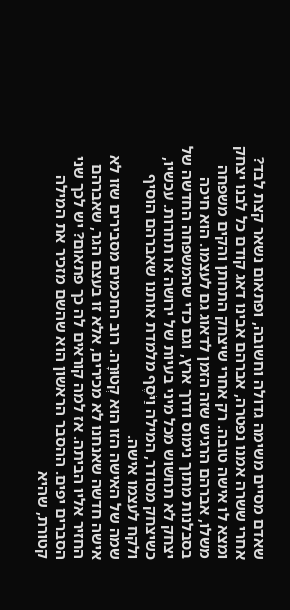שאדם מסיים משימה גדולה וחשובה, ופתאום נשאר קצת לבד? אחרי ששרה אמנו נפטרה, אברהם אבינו דאג קודם כל לבנו יצחק ומצא לו אישה טובה. רק אחרי שיצחק התחתן והקים משפחה משלו, אברהם הרגיש שזה הזמן לדאוג גם לעצמו. הוא חיכה בסבלנות מתוך נימוס ודרך ארץ, וגם כדי שהמשפחה החדשה של יצחק לא תחשוש מכל מיני בעיות של ירושה או תחרות. עכשיו, כשיצחק מסודר, המילה וַיֹּסֶף מלמדת אותנו שאברהם הוסיף ולקח לעצמו אישה.
שמה של האישה הזו הוא קְטוּרָה. רוב החכמים מסבירים שזו לא אישה חדשה שאנחנו לא מכירים, אלא זו בעצם הגר, שאברהם החזיר אליו הביתה. אז למה קוראים לה כך פתאום? יש לכך שני הסברים יפים. ההסבר הראשון הוא שהשם מזכיר את המילה קטורת, שהיא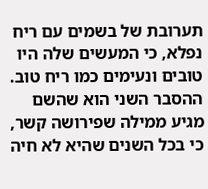תערובת של בשמים עם ריח נפלא, כי המעשים שלה היו טובים ונעימים כמו ריח טוב. ההסבר השני הוא שהשם מגיע ממילה שפירושה קשר, כי בכל השנים שהיא לא חיה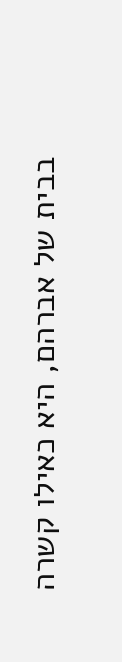בבית של אברהם, היא כאילו קשרה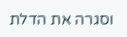וסגרה את הדלת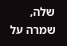שלה, שמרה על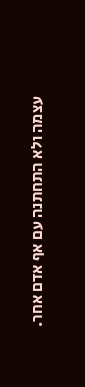עצמה ולא התחתנה עם אף אדם אחר.